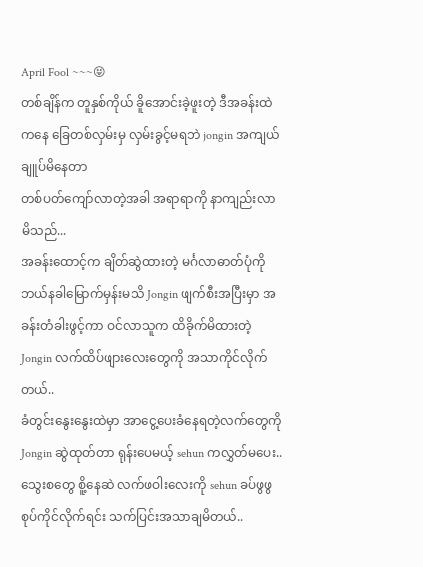April Fool ~~~😝
တစ်ချိန်က တူနှစ်ကိုယ် ခိူအောင်းခဲ့ဖူးတဲ့ ဒီအခန်းထဲကနေ ခြေတစ်လှမ်းမှ လှမ်းခွင့်မရဘဲ jongin အကျယ်ချူပ်မိနေတာ
တစ်ပတ်ကျော်လာတဲ့အခါ အရာရာကို နာကျည်းလာမိသည်...
အခန်းထောင့်က ချိတ်ဆွဲထားတဲ့ မင်္ဂလာဓာတ်ပုံကို ဘယ်နခါမြောက်မှန်းမသိ Jongin ဖျက်စီးအပြီးမှာ အခန်းတံခါးဖွင့်ကာ ဝင်လာသူက ထိခိုက်မိထားတဲ့ Jongin လက်ထိပ်ဖျားလေးတွေကို အသာကိုင်လိုက်တယ်..
ခံတွင်းနွေးနွေးထဲမှာ အာငွေ့ပေးခံနေရတဲ့လက်တွေကို Jongin ဆွဲထုတ်တာ ရုန်းပေမယ့် sehun ကလွှတ်မပေး..
သွေးစတွေ စိူ့နေဆဲ လက်ဖဝါးလေးကို sehun ခပ်ဖွဖွစုပ်ကိုင်လိုက်ရင်း သက်ပြင်းအသာချမိတယ်..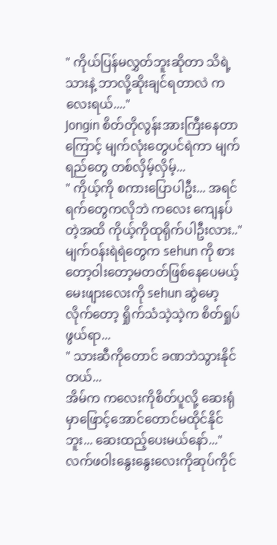" ကိုယ်ပြန်မလွှတ်ဘူးဆိုတာ သိရဲ့သားနဲ့ ဘာလို့ဆိုးချင်ရတာလဲ ကလေးရယ်...."
Jongin စိတ်တိုလွန်းအားကြီးနေတာကြောင့် မျက်လုံးတွေပင်ရဲကာ မျက်ရည်တွေ တစ်လှိမ့်လှိမ့်...
" ကိုယ့်ကို စကားပြောပါဦး... အရင်ရက်တွေကလိုဘဲ ကလေး ကျေနပ်တဲ့အထိ ကိုယ့်ကိုထုရိုက်ပါဦးလား.."
မျက်ဝန်းရဲရဲတွေက sehun ကို စားတော့ဝါးတော့မတတ်ဖြစ်နေပေမယ့် မေးဖျားလေးကို sehun ဆွဲမော့လိုက်တော့ ရှိုက်သံသဲ့သဲ့က စိတ်ရှုပ်ဖွယ်ရာ...
" သားဆီကိုတောင် ခဏဘဲသွားနိုင်တယ်...
အိမ်က ကလေးကိုစိတ်ပူလို့ ဆေးရုံမှာဖြောင့်အောင်တောင်မထိုင်နိုင်ဘူး... ဆေးထည့်ပေးမယ်နော်..."
လက်ဖဝါးနွေးနွေးလေးကိုဆုပ်ကိုင်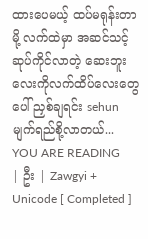ထားပေမယ့် ထပ်မရုန်းတာမို့ လက်ထဲမှာ အဆင်သင့်ဆုပ်ကိုင်လာတဲ့ ဆေးဘူးလေးကိုလက်ထိပ်လေးတွေပေါ် ညှစ်ချရင်း sehun မျက်ရည်စို့လာတယ်...
YOU ARE READING
| ဦး | Zawgyi + Unicode [ Completed ]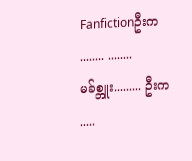Fanfictionဦးက ........ ........ မခ်စ္ဘူး......... ဦးက .....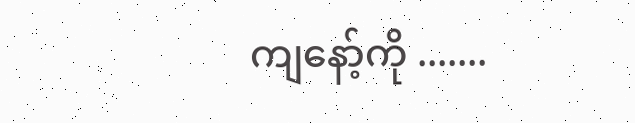ကျနော့်ကို .......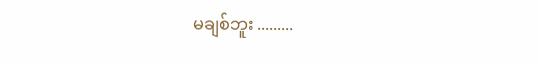မချစ်ဘူး .........